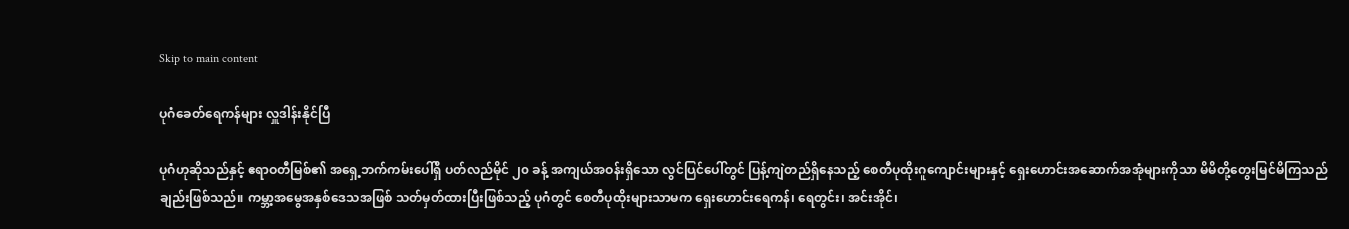Skip to main content

ပုဂံခေတ်ရေကန်များ လှူဒါန်းနိုင်ပြီ

ပုဂံဟုဆိုသည်နှင့် ဧရာဝတီမြစ်၏ အရှေ့ဘက်ကမ်းပေါ်ရှိ ပတ်လည်မိုင် ၂၀ ခန့် အကျယ်အဝန်းရှိသော လွင်ပြင်ပေါ်တွင် ပြန့်ကျဲတည်ရှိနေသည့် စေတီပုထိုးဂူကျောင်းများနှင့် ရှေးဟောင်းအဆောက်အအုံများကိုသာ မိမိတို့တွေးမြင်မိကြသည်ချည်းဖြစ်သည်။ ကမ္ဘာ့အမွေအနှစ်ဒေသအဖြစ် သတ်မှတ်ထားပြီးဖြစ်သည့် ပုဂံတွင် စေတီပုထိုးများသာမက ရှေးဟောင်းရေကန်၊ ရေတွင်း၊ အင်းအိုင်၊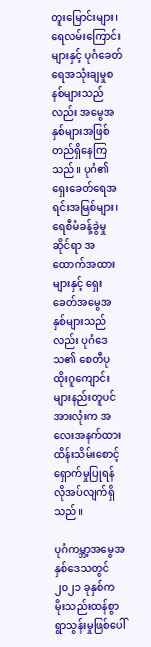တူးမြောင်းများ၊ ရေလမ်းကြောင်းများနှင့် ပုဂံခေတ် ရေအသုံးချမှုစနစ်များသည်လည်း အမွေအနှစ်များအဖြစ် တည်ရှိနေကြသည်။ ပုဂံ၏ ရှေးခေတ်ရေအရင်းအမြစ်များ၊ ရေစီမံခန့်ခွဲမှုဆိုင်ရာ အထောက်အထားများနှင့် ရှေးခေတ်အမွေအနှစ်များသည်လည်း ပုဂံဒေသ၏ စေတီပုထိုးဂူကျောင်းများနည်းတူပင် အားလုံးက အလေးအနက်ထား ထိန်းသိမ်းစောင့်ရှောက်မှုပြုရန် လိုအပ်လျက်ရှိသည်။

ပုဂံကမ္ဘာ့အမွေအနှစ်ဒေသတွင် ၂၀၂၁ ခုနှစ်က မိုးသည်းထန်စွာ ရွာသွန်းမှုဖြစ်ပေါ်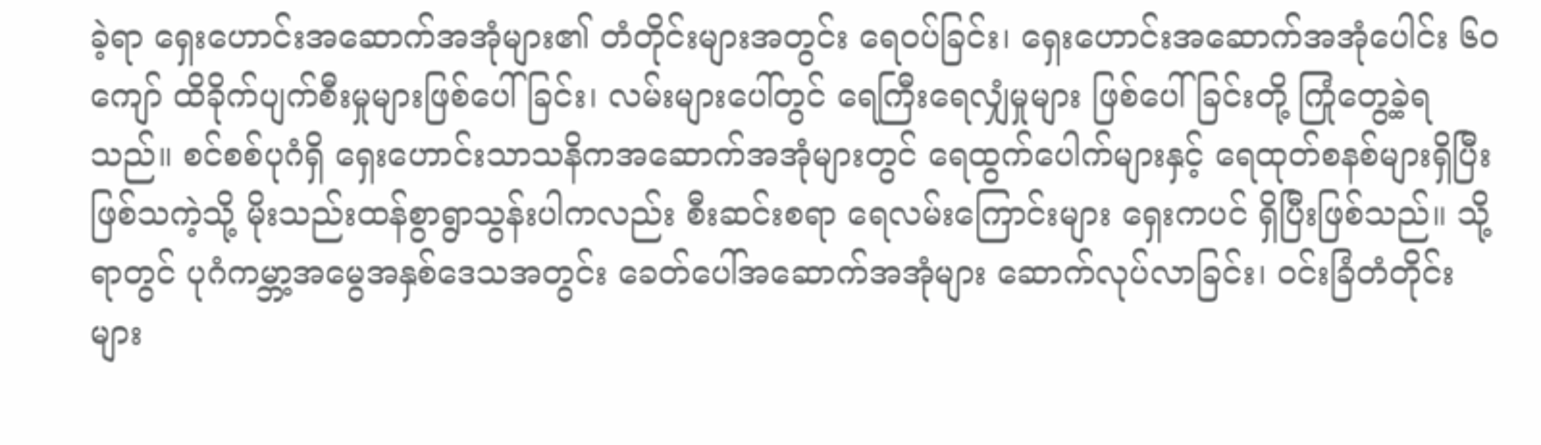ခဲ့ရာ ရှေးဟောင်းအဆောက်အအုံများ၏ တံတိုင်းများအတွင်း ရေဝပ်ခြင်း၊ ရှေးဟောင်းအဆောက်အအုံပေါင်း ၆၀ ကျော် ထိခိုက်ပျက်စီးမှုများဖြစ်ပေါ်ခြင်း၊ လမ်းများပေါ်တွင် ရေကြီးရေလျှံမှုများ ဖြစ်ပေါ်ခြင်းတို့ ကြုံတွေ့ခဲ့ရသည်။ စင်စစ်ပုဂံရှိ ရှေးဟောင်းသာသနိကအဆောက်အအုံများတွင် ရေထွက်ပေါက်များနှင့် ရေထုတ်စနစ်များရှိပြီးဖြစ်သကဲ့သို့ မိုးသည်းထန်စွာရွာသွန်းပါကလည်း စီးဆင်းစရာ ရေလမ်းကြောင်းများ ရှေးကပင် ရှိပြီးဖြစ်သည်။ သို့ရာတွင် ပုဂံကမ္ဘာ့အမွေအနှစ်ဒေသအတွင်း ခေတ်ပေါ်အဆောက်အအုံများ ဆောက်လုပ်လာခြင်း၊ ဝင်းခြံတံတိုင်းများ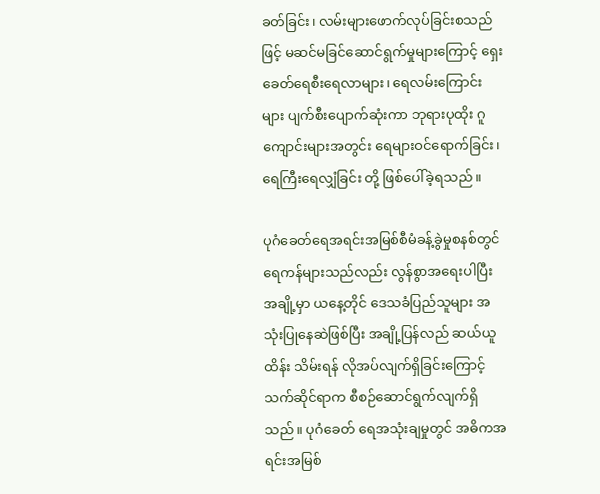ခတ်ခြင်း၊ လမ်းများဖောက်လုပ်ခြင်းစသည်ဖြင့် မဆင်မခြင်ဆောင်ရွက်မှုများကြောင့် ရှေးခေတ်ရေစီးရေလာများ၊ ရေလမ်းကြောင်းများ ပျက်စီးပျောက်ဆုံးကာ ဘုရားပုထိုး ဂူကျောင်းများအတွင်း ရေများဝင်ရောက်ခြင်း၊ ရေကြီးရေလျှံခြင်း တို့ ဖြစ်ပေါ်ခဲ့ရသည်။

ပုဂံခေတ်ရေအရင်းအမြစ်စီမံခန့်ခွဲမှုစနစ်တွင် ရေကန်များသည်လည်း လွန်စွာအရေးပါပြီး အချို့မှာ ယနေ့တိုင် ဒေသခံပြည်သူများ အသုံးပြုနေဆဲဖြစ်ပြီး အချို့ပြန်လည် ဆယ်ယူထိန်း သိမ်းရန် လိုအပ်လျက်ရှိခြင်းကြောင့် သက်ဆိုင်ရာက စီစဉ်ဆောင်ရွက်လျက်ရှိသည်။ ပုဂံခေတ် ရေအသုံးချမှုတွင် အဓိကအရင်းအမြစ်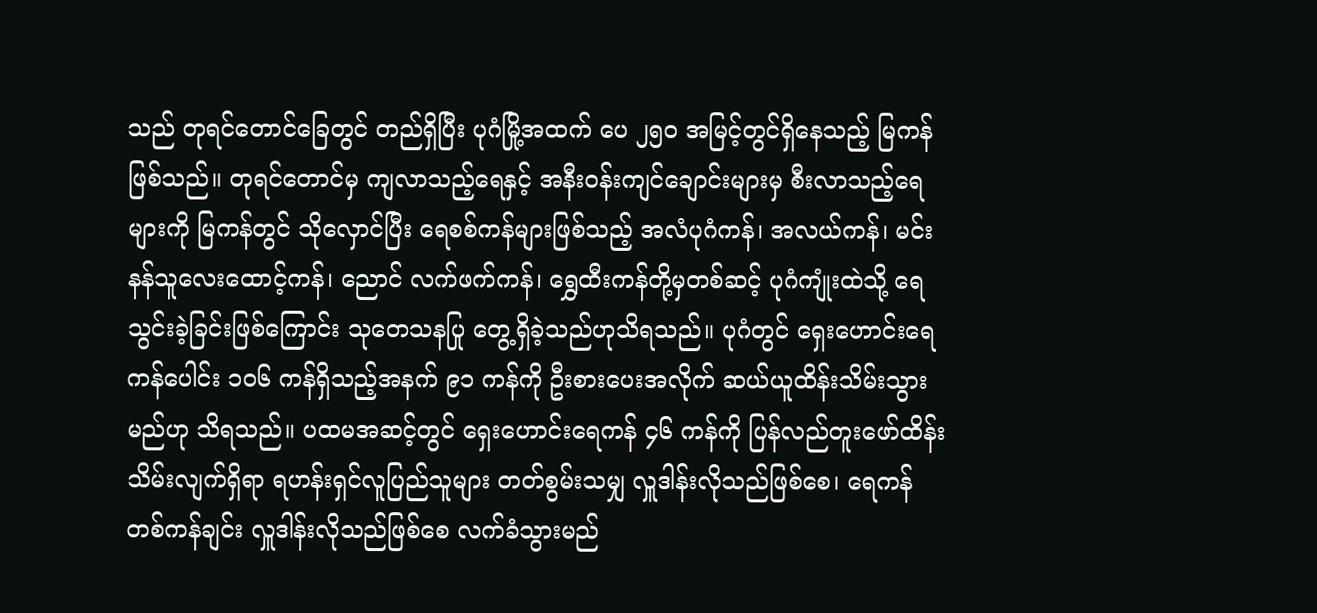သည် တုရင်တောင်ခြေတွင် တည်ရှိပြီး ပုဂံမြို့အထက် ပေ ၂၅၀ အမြင့်တွင်ရှိနေသည့် မြကန်ဖြစ်သည်။ တုရင်တောင်မှ ကျလာသည့်ရေနှင့် အနီးဝန်းကျင်ချောင်းများမှ စီးလာသည့်ရေများကို မြကန်တွင် သိုလှောင်ပြီး ရေစစ်ကန်များဖြစ်သည့် အလံပုဂံကန်၊ အလယ်ကန်၊ မင်းနန်သူလေးထောင့်ကန်၊ ညောင် လက်ဖက်ကန်၊ ရွှေထီးကန်တို့မှတစ်ဆင့် ပုဂံကျုံးထဲသို့ ရေသွင်းခဲ့ခြင်းဖြစ်ကြောင်း သုတေသနပြု တွေ့ရှိခဲ့သည်ဟုသိရသည်။ ပုဂံတွင် ရှေးဟောင်းရေကန်ပေါင်း ၁၀၆ ကန်ရှိသည့်အနက် ၉၁ ကန်ကို ဦးစားပေးအလိုက် ဆယ်ယူထိန်းသိမ်းသွားမည်ဟု သိရသည်။ ပထမအဆင့်တွင် ရှေးဟောင်းရေကန် ၄၆ ကန်ကို ပြန်လည်တူးဖော်ထိန်းသိမ်းလျက်ရှိရာ ရဟန်းရှင်လူပြည်သူများ တတ်စွမ်းသမျှ လှူဒါန်းလိုသည်ဖြစ်စေ၊ ရေကန်တစ်ကန်ချင်း လှူဒါန်းလိုသည်ဖြစ်စေ လက်ခံသွားမည်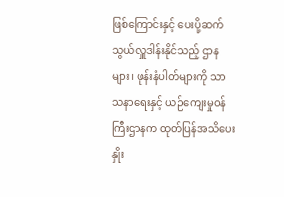ဖြစ်ကြောင်းနှင့် ပေးပို့ဆက်သွယ်လှူဒါန်းနိုင်သည့် ဌာနများ၊ ဖုန်းနံပါတ်များကို သာသနာရေးနှင့် ယဉ်ကျေးမှုဝန်ကြီးဌာနက ထုတ်ပြန်အသိပေး နှိုး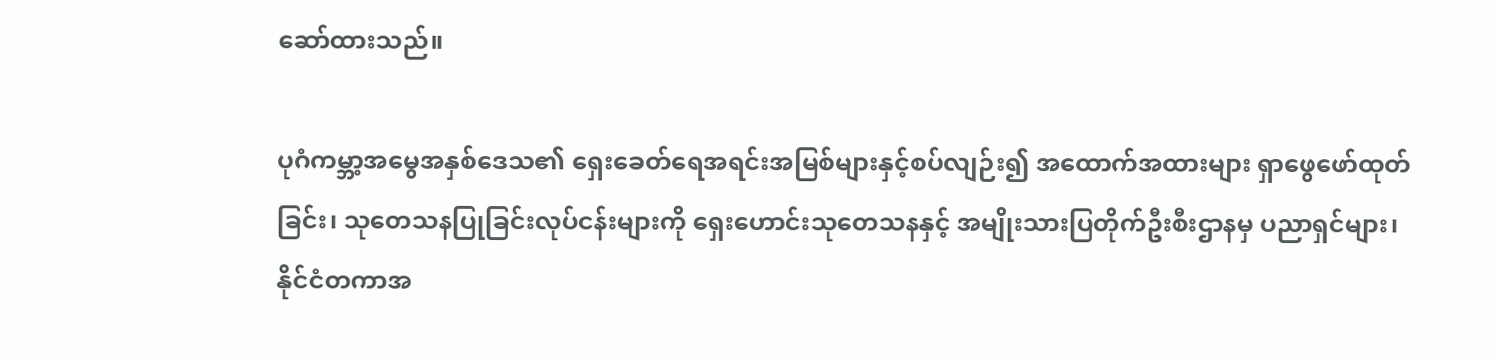ဆော်ထားသည်။

ပုဂံကမ္ဘာ့အမွေအနှစ်ဒေသ၏ ရှေးခေတ်ရေအရင်းအမြစ်များနှင့်စပ်လျဉ်း၍ အထောက်အထားများ ရှာဖွေဖော်ထုတ်ခြင်း၊ သုတေသနပြုခြင်းလုပ်ငန်းများကို ရှေးဟောင်းသုတေသနနှင့် အမျိုးသားပြတိုက်ဦးစီးဌာနမှ ပညာရှင်များ၊ နိုင်ငံတကာအ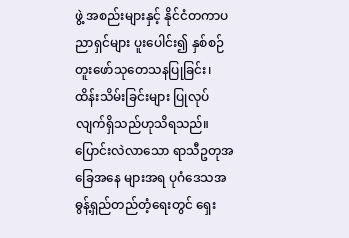ဖွဲ့ အစည်းများနှင့် နိုင်ငံတကာပညာရှင်များ ပူး‌ပေါင်း၍ နှစ်စဉ်တူးဖော်သုတေသနပြုခြင်း၊ ထိန်းသိမ်းခြင်းများ ပြုလုပ်လျက်ရှိသည်ဟုသိရသည်။ ပြောင်းလဲလာသော ရာသီဥတုအခြေအနေ များအရ ပုဂံ‌ဒေသအဓွန့်ရှည်တည်တံ့ရေးတွင် ရှေး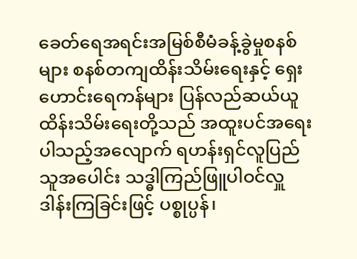ခေတ်ရေအရင်းအမြစ်စီမံခန့်ခွဲမှုစနစ်များ စနစ်တကျထိန်းသိမ်းရေးနှင့် ရှေးဟောင်းရေကန်များ ပြန်လည်ဆယ်ယူထိန်းသိမ်းရေးတို့သည် အထူးပင်အရေးပါသည့်အလျောက် ရဟန်းရှင်လူပြည်သူအပေါင်း သဒ္ဓါကြည်ဖြူပါဝင်လှူဒါန်းကြခြင်းဖြင့် ပစ္စုပ္ပန်၊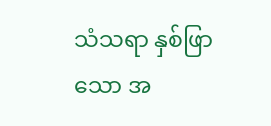သံသရာ နှစ်ဖြာသော အ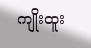ကျိုးထူး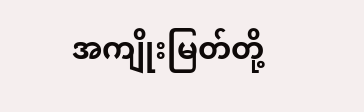အကျိုးမြတ်တို့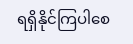ရရှိနိုင်ကြပါစေ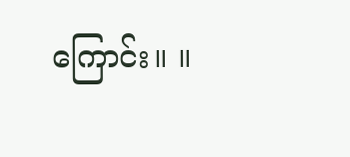ကြောင်း။ ။